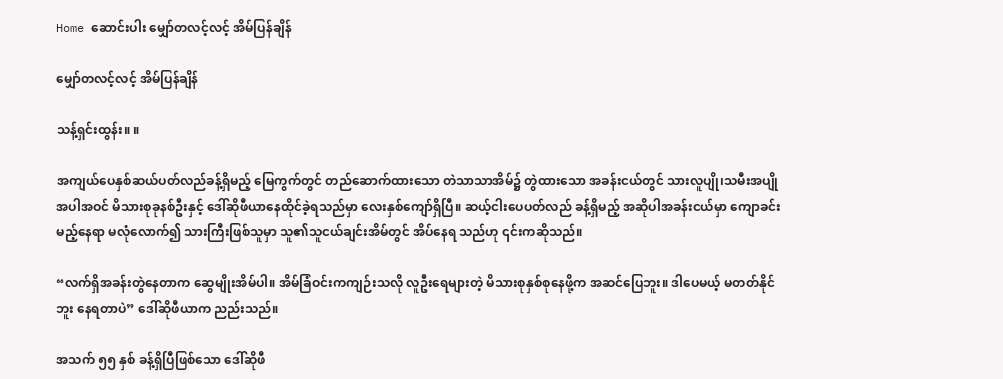Home ဆောင်းပါး မျှော်တလင့်လင့် အိမ်ပြန်ချိန်

မျှော်တလင့်လင့် အိမ်ပြန်ချိန်

သန့်ရှင်းထွန်း။ ။

အကျယ်ပေနှစ်ဆယ်ပတ်လည်ခန့်ရှိမည့် မြေကွက်တွင် တည်ဆောက်ထားသော တဲသာသာအိမ်၌ တွဲထားသော အခန်းငယ်တွင် သားလူပျို၊သမီးအပျို အပါအဝင် မိသားစုခုနစ်ဦးနှင့် ဒေါ်ဆိုဖီယာနေထိုင်ခဲ့ရသည်မှာ လေးနှစ်ကျော်ရှိပြီ။ ဆယ့်ငါးပေပတ်လည် ခန့်ရှိမည့် အဆိုပါအခန်းငယ်မှာ ကျောခင်းမည့်နေရာ မလုံလောက်၍ သားကြီးဖြစ်သူမှာ သူ၏သူငယ်ချင်းအိမ်တွင် အိပ်နေရ သည်ဟု ၎င်းကဆိုသည်။

“လက်ရှိအခန်းတွဲနေတာက ဆွေမျိုးအိမ်ပါ။ အိမ်ခြံဝင်းကကျဉ်းသလို လူဦးရေများတဲ့ မိသားစုနှစ်စုနေဖို့က အဆင်ပြေဘူး။ ဒါပေမယ့် မတတ်နိုင်ဘူး နေရတာပဲ” ဒေါ်ဆိုဖီယာက ညည်းသည်။

အသက် ၅၅ နှစ် ခန့်ရှိပြီဖြစ်သော ဒေါ်ဆိုဖီ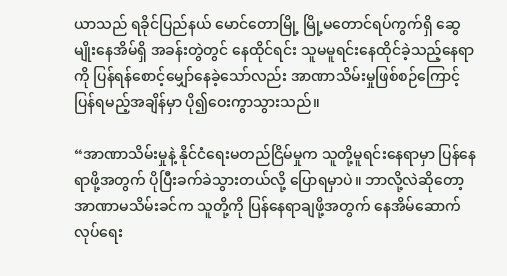ယာသည် ရခိုင်ပြည်နယ် မောင်တောမြို့ မြို့မတောင်ရပ်ကွက်ရှိ ဆွေမျိုးနေအိမ်ရှိ အခန်းတွဲတွင် နေထိုင်ရင်း သူမမူရင်းနေထိုင်ခဲ့သည့်နေရာကို ပြန်ရန်စောင့်မျှော်နေခဲ့သော်လည်း အာဏာသိမ်းမှုဖြစ်စဉ်ကြောင့် ပြန်ရမည့်အချိန်မှာ ပို၍ဝေးကွာသွားသည်။

“အာဏာသိမ်းမှုနဲ့ နိုင်ငံရေးမတည်ငြိမ်မှုက သူတို့မူရင်းနေရာမှာ ပြန်နေရာဖို့အတွက် ပိုပြီးခက်ခဲသွားတယ်လို့ ပြောရမှာပဲ။ ဘာလို့လဲဆိုတော့ အာဏာမသိမ်းခင်က သူတို့ကို ပြန်နေရာချဖို့အတွက် နေအိမ်ဆောက်လုပ်ရေး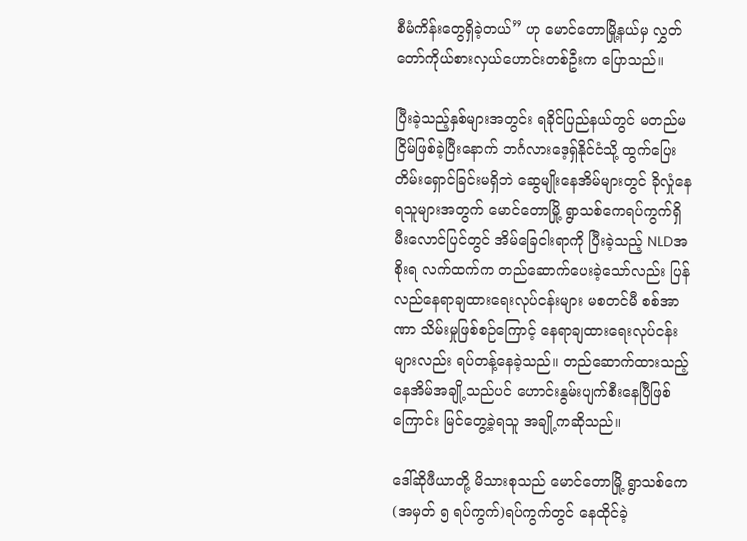စီမံကိန်းတွေရှိခဲ့တယ်” ဟု မောင်တောမြို့နယ်မှ လွှတ်တော်ကိုယ်စားလှယ်ဟောင်းတစ်ဦးက ပြောသည်။

ပြီးခဲ့သည့်နှစ်များအတွင်း ရခိုင်ပြည်နယ်တွင် မတည်မငြိမ်ဖြစ်ခဲ့ပြီးနောက် ဘင်္ဂလားဒေ့ရှ်နိုင်ငံသို့ ထွက်ပြေးတိမ်းရှောင်ခြင်းမရှိဘဲ ဆွေမျိုးနေအိမ်များတွင် ခိုလှုံနေရသူများအတွက် မောင်တောမြို့ ရွာသစ်ကေရပ်ကွက်ရှိ မီးလောင်ပြင်တွင် အိမ်ခြေငါးရာကို ပြီးခဲ့သည့် NLDအစိုးရ လက်ထက်က တည်ဆောက်ပေးခဲ့သော်လည်း ပြန်လည်နေရာချထားရေးလုပ်ငန်းများ မစတင်မီ စစ်အာဏာ သိမ်းမှုဖြစ်စဉ်ကြောင့် နေရာချထားရေးလုပ်ငန်းများလည်း ရပ်တန့်နေခဲ့သည်။ တည်ဆောက်ထားသည့် နေအိမ်အချို့သည်ပင် ဟောင်းနွမ်းပျက်စီးနေပြီဖြစ်ကြောင်း မြင်တွေ့ခဲ့ရသူ အချို့ကဆိုသည်။

ဒေါ်ဆိုဖီယာတို့ မိသားစုသည် မောင်တောမြို့ ရွာသစ်ကေ(အမှတ် ၅ ရပ်ကွက်)ရပ်ကွက်တွင် နေထိုင်ခဲ့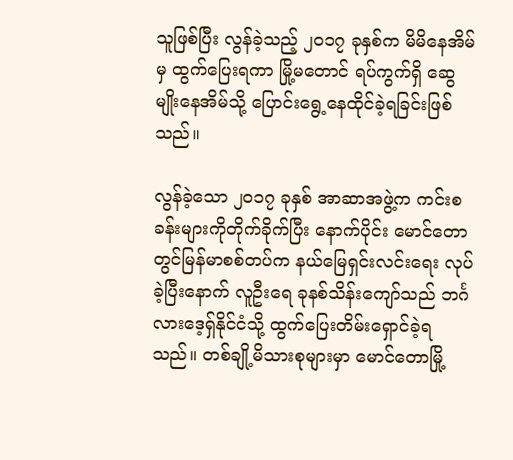သူဖြစ်ပြီး လွန်ခဲ့သည့် ၂၀၁၇ ခုနှစ်က မိမိနေအိမ်မှ ထွက်ပြေးရကာ မြို့မတောင် ရပ်ကွက်ရှိ ဆွေမျိုးနေအိမ်သို့ ပြောင်းရွေ့နေထိုင်ခဲ့ရခြင်းဖြစ်သည်။

လွန်ခဲ့သော ၂၀၁၇ ခုနှစ် အာဆာအဖွဲ့က ကင်းစခန်းများကိုတိုက်ခိုက်ပြီး နောက်ပိုင်း မောင်တောတွင်မြန်မာစစ်တပ်က နယ်မြေရှင်းလင်းရေး လုပ်ခဲ့ပြီးနောက် လူဦးရေ ခုနစ်သိန်းကျော်သည် ဘင်္ဂလားဒေ့ရှ်နိုင်ငံသို့ ထွက်ပြေးတိမ်းရှောင်ခဲ့ရသည်။ တစ်ချို့မိသားစုများမှာ မောင်တောမြို့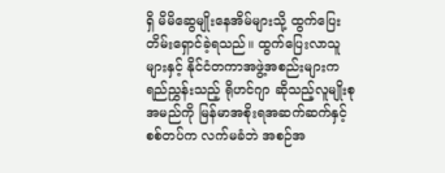ရှိ မိမိဆွေမျိုးနေအိမ်များသို့ ထွက်ပြေးတိမ်းရှောင်ခဲ့ရသည်။ ထွက်ပြေးလာသူများနှင့် နိုင်ငံတကာအဖွဲ့အစည်းများက ရည်ညွှန်းသည့် ရိုဟင်ဂျာ ဆိုသည့်လူမျိုးစုအမည်ကို မြန်မာအစိုးရအဆက်ဆက်နှင့် စစ်တပ်က လက်မခံဘဲ အစဉ်အ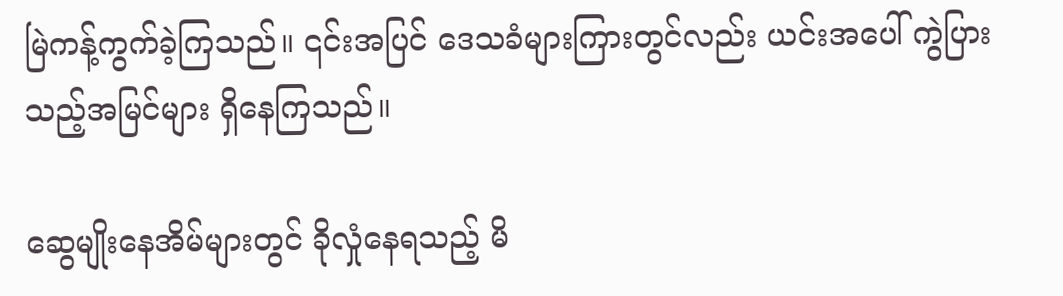မြဲကန့်ကွက်ခဲ့ကြသည်။ ၎င်းအပြင် ဒေသခံများကြားတွင်လည်း ယင်းအပေါ် ကွဲပြားသည့်အမြင်များ ရှိနေကြသည်။

ဆွေမျိုးနေအိမ်များတွင် ခိုလှုံနေရသည့် မိ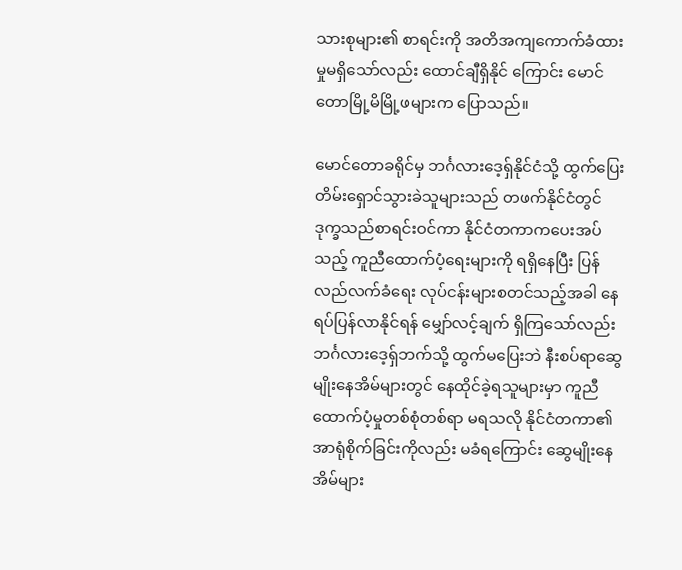သားစုများ၏ စာရင်းကို အတိအကျကောက်ခံထားမှုမရှိသော်လည်း ထောင်ချီရှိနိုင် ကြောင်း မောင်တောမြို့မိမြို့ဖများက ပြောသည်။

မောင်တောခရိုင်မှ ဘင်္ဂလားဒေ့ရှ်နိုင်ငံသို့ ထွက်ပြေးတိမ်းရှောင်သွားခဲသူများသည် တဖက်နိုင်ငံတွင် ဒုက္ခသည်စာရင်းဝင်ကာ နိုင်ငံတကာကပေးအပ်သည့် ကူညီထောက်ပံ့ရေးများကို ရရှိနေပြီး ပြန်လည်လက်ခံရေး လုပ်ငန်းများစတင်သည့်အခါ နေရပ်ပြန်လာနိုင်ရန် မျှော်လင့်ချက် ရှိကြသော်လည်း ဘင်္ဂလားဒေ့ရှ်ဘက်သို့ ထွက်မပြေးဘဲ နီးစပ်ရာဆွေမျိုးနေအိမ်များတွင် နေထိုင်ခဲ့ရသူများမှာ ကူညီထောက်ပံ့မှုတစ်စုံတစ်ရာ မရသလို နိုင်ငံတကာ၏ အာရုံစိုက်ခြင်းကိုလည်း မခံရကြောင်း ဆွေမျိုးနေအိမ်များ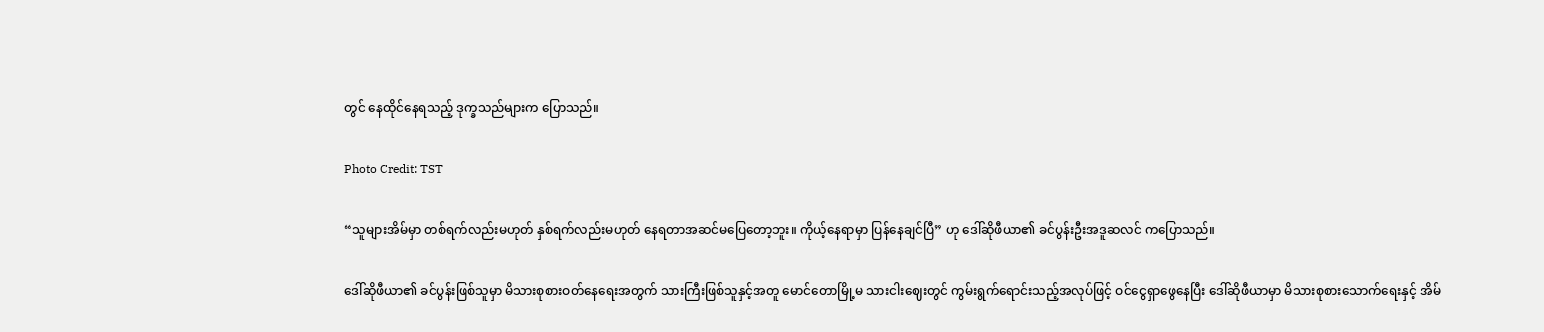တွင် နေထိုင်နေရသည့် ဒုက္ခသည်များက ပြောသည်။

Photo Credit: TST

“သူများအိမ်မှာ တစ်ရက်လည်းမဟုတ် နှစ်ရက်လည်းမဟုတ် နေရတာအဆင်မပြေတော့ဘူး။ ကိုယ့်နေရာမှာ ပြန်နေချင်ပြီ” ဟု ဒေါ်ဆိုဖီယာ၏ ခင်ပွန်းဦးအဒူဆလင် ကပြောသည်။

ဒေါ်ဆိုဖီယာ၏ ခင်ပွန်းဖြစ်သူမှာ မိသားစုစားဝတ်နေရေးအတွက် သားကြီးဖြစ်သူနှင့်အတူ မောင်တောမြို့မ သားငါးဈေးတွင် ကွမ်းရွက်ရောင်းသည့်အလုပ်ဖြင့် ဝင်ငွေရှာဖွေနေပြီး ဒေါ်ဆိုဖီယာမှာ မိသားစုစားသောက်ရေးနှင့် အိမ်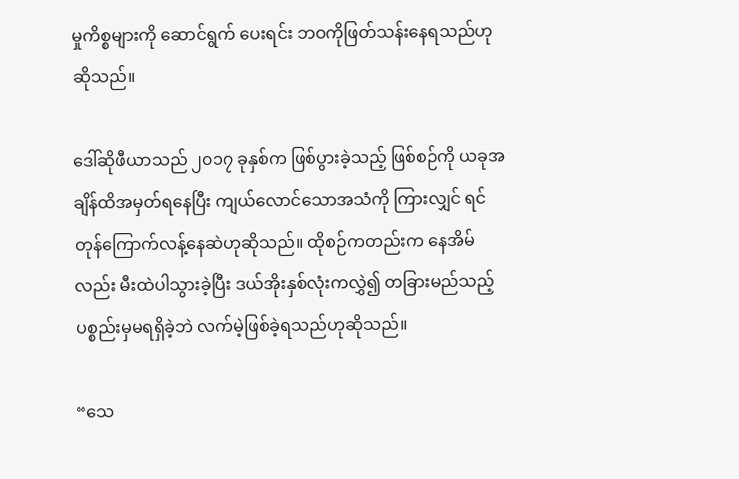မှုကိစ္စများကို ဆောင်ရွက် ပေးရင်း ဘဝကိုဖြတ်သန်းနေရသည်ဟု ဆိုသည်။

ဒေါ်ဆိုဖီယာသည် ၂၀၁၇ ခုနှစ်က ဖြစ်ပွားခဲ့သည့် ဖြစ်စဉ်ကို ယခုအချိန်ထိအမှတ်ရနေပြီး ကျယ်လောင်သောအသံကို ကြားလျှင် ရင်တုန်ကြောက်လန့်နေဆဲဟုဆိုသည်။ ထိုစဉ်ကတည်းက နေအိမ်လည်း မီးထဲပါသွားခဲ့ပြီး ဒယ်အိုးနှစ်လုံးကလွှဲ၍ တခြားမည်သည့် ပစ္စည်းမှမရရှိခဲ့ဘဲ လက်မဲ့ဖြစ်ခဲ့ရသည်ဟုဆိုသည်။

“သေ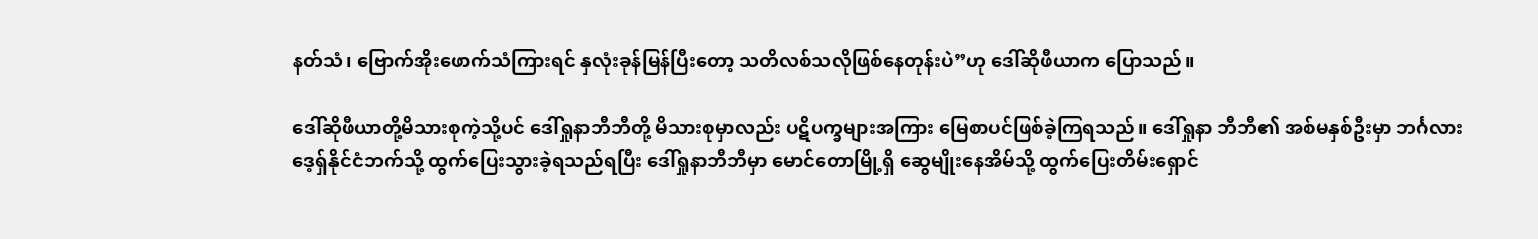နတ်သံ၊ ဗြောက်အိုးဖောက်သံကြားရင် နှလုံးခုန်မြန်ပြီးတော့ သတိလစ်သလိုဖြစ်နေတုန်းပဲ”ဟု ဒေါ်ဆိုဖီယာက ပြောသည်။

ဒေါ်ဆိုဖီယာတို့မိသားစုကဲ့သို့ပင် ဒေါ်ရှုနာဘီဘီတို့ မိသားစုမှာလည်း ပဋိပက္ခများအကြား မြေစာပင်ဖြစ်ခဲ့ကြရသည်။ ဒေါ်ရှုနာ ဘီဘီ၏ အစ်မနှစ်ဦးမှာ ဘင်္ဂလားဒေ့ရှ်နိုင်ငံဘက်သို့ ထွက်ပြေးသွားခဲ့ရသည်ရပြီး ဒေါ်ရှုနာဘီဘီမှာ မောင်တောမြို့ရှိ ဆွေမျိုးနေအိမ်သို့ ထွက်ပြေးတိမ်းရှောင်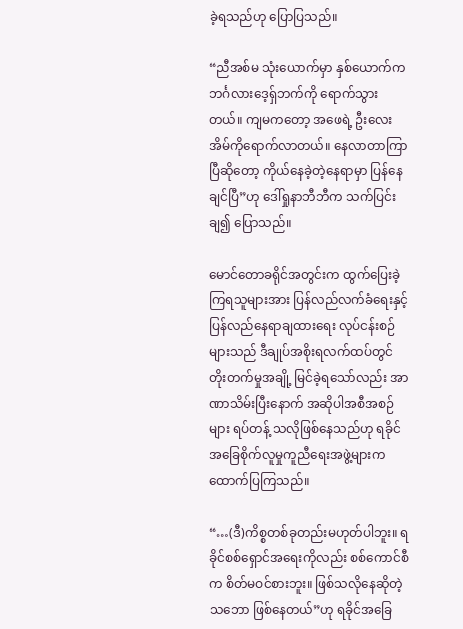ခဲ့ရသည်ဟု ပြောပြသည်။

“ညီအစ်မ သုံးယောက်မှာ နှစ်ယောက်က ဘင်္ဂလားဒေ့ရှ်ဘက်ကို ရောက်သွားတယ်။ ကျမကတော့ အဖေရဲ့ ဦးလေး အိမ်ကိုရောက်လာတယ်။ နေလာတာကြာပြီဆိုတော့ ကိုယ်နေခဲ့တဲ့နေရာမှာ ပြန်နေချင်ပြီ”ဟု ဒေါ်ရှုနာဘီဘီက သက်ပြင်းချ၍ ပြောသည်။

မောင်တောခရိုင်အတွင်းက ထွက်ပြေးခဲ့ကြရသူများအား ပြန်လည်လက်ခံရေးနှင့် ပြန်လည်နေရာချထားရေး လုပ်ငန်းစဉ်များသည် ဒီချုပ်အစိုးရလက်ထပ်တွင် တိုးတက်မှုအချို့ မြင်ခဲ့ရသော်လည်း အာဏာသိမ်းပြီးနောက် အဆိုပါအစီအစဉ်များ ရပ်တန့် သလိုဖြစ်နေသည်ဟု ရခိုင်အခြေစိုက်လူမှုကူညီရေးအဖွဲ့များက ထောက်ပြကြသည်။

“…(ဒီ)ကိစ္စတစ်ခုတည်းမဟုတ်ပါဘူး။ ရခိုင်စစ်ရှောင်အရေးကိုလည်း စစ်ကောင်စီက စိတ်မဝင်စားဘူး။ ဖြစ်သလိုနေဆိုတဲ့သဘော ဖြစ်နေတယ်”ဟု ရခိုင်အခြေ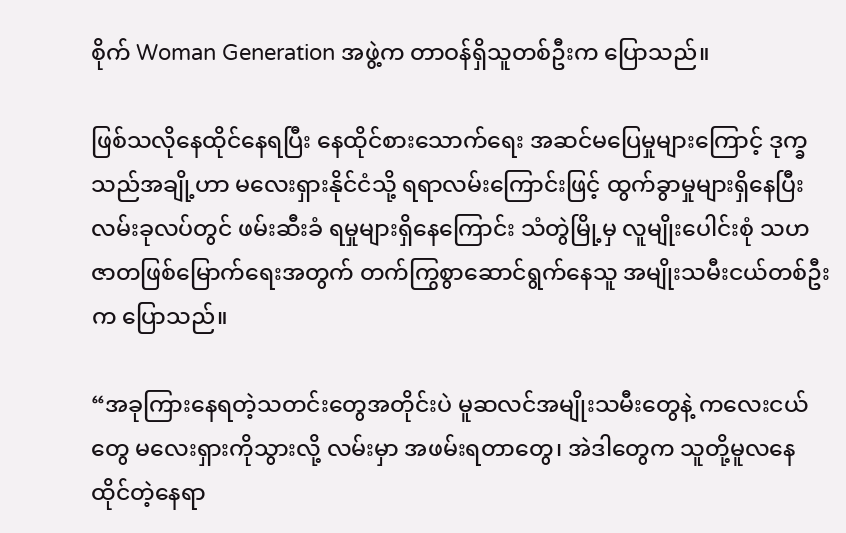စိုက် Woman Generation အဖွဲ့က တာဝန်ရှိသူတစ်ဦးက ပြောသည်။

ဖြစ်သလိုနေထိုင်နေရပြီး နေထိုင်စားသောက်ရေး အဆင်မပြေမှုများကြောင့် ဒုက္ခသည်အချို့ဟာ မလေးရှားနိုင်ငံသို့ ရရာလမ်းကြောင်းဖြင့် ထွက်ခွာမှုများရှိနေပြီး လမ်းခုလပ်တွင် ဖမ်းဆီးခံ ရမှုများရှိနေကြောင်း သံတွဲမြို့မှ လူမျိုးပေါင်းစုံ သဟဇာတဖြစ်မြောက်ရေးအတွက် တက်ကြွစွာဆောင်ရွက်နေသူ အမျိုးသမီးငယ်တစ်ဦးက ပြောသည်။

“အခုကြားနေရတဲ့သတင်းတွေအတိုင်းပဲ မူဆလင်အမျိုးသမီးတွေနဲ့ ကလေးငယ်တွေ မလေးရှားကိုသွားလို့ လမ်းမှာ အဖမ်းရတာတွေ၊ အဲဒါတွေက သူတို့မူလနေထိုင်တဲ့နေရာ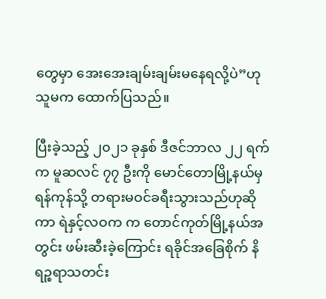တွေမှာ အေးအေးချမ်းချမ်းမနေရလို့ပဲ”ဟု သူမက ထောက်ပြသည်။

ပြီးခဲ့သည့် ၂၀၂၁ ခုနှစ် ဒီဇင်ဘာလ ၂၂ ရက်က မူဆလင် ၇၇ ဦးကို မောင်တောမြို့နယ်မှရန်ကုန်သို့ တရားမဝင်ခရီးသွားသည်ဟုဆိုကာ ရဲနှင့်လဝက က တောင်ကုတ်မြို့နယ်အတွင်း ဖမ်းဆီးခဲ့ကြောင်း ရခိုင်အခြေစိုက် နိရဉ္စရာသတင်း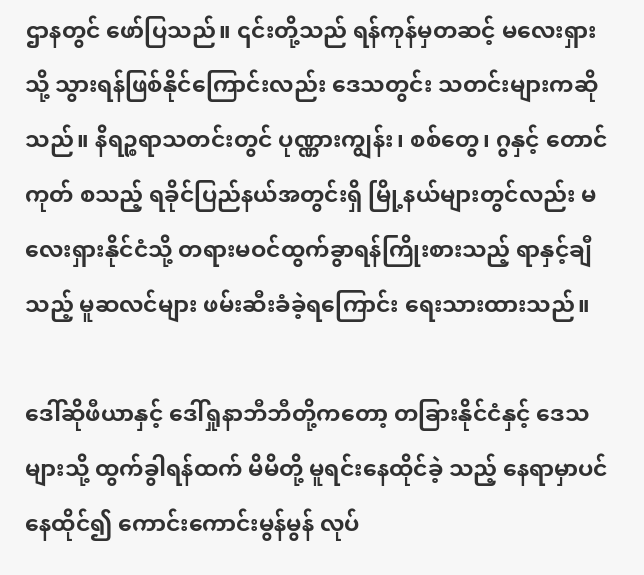ဌာနတွင် ဖော်ပြသည်။ ၎င်းတို့သည် ရန်ကုန်မှတဆင့် မလေးရှားသို့ သွားရန်ဖြစ်နိုင်ကြောင်းလည်း ဒေသတွင်း သတင်းများကဆိုသည်။ နိရဉ္စရာသတင်းတွင် ပုဏ္ဏားကျွန်း၊ စစ်တွေ၊ ဂွနှင့် တောင်ကုတ် စသည့် ရခိုင်ပြည်နယ်အတွင်းရှိ မြို့နယ်များတွင်လည်း မလေးရှားနိုင်ငံသို့ တရားမဝင်ထွက်ခွာရန်ကြိုးစားသည့် ရာနှင့်ချီသည့် မူဆလင်များ ဖမ်းဆီးခံခဲ့ရကြောင်း ရေးသားထားသည်။

ဒေါ်ဆိုဖီယာနှင့် ဒေါ်ရှုနာဘီဘီတို့ကတော့ တခြားနိုင်ငံနှင့် ဒေသများသို့ ထွက်ခွါရန်ထက် မိမိတို့ မူရင်းနေထိုင်ခဲ့ သည့် နေရာမှာပင်နေထိုင်၍ ကောင်းကောင်းမွန်မွန် လုပ်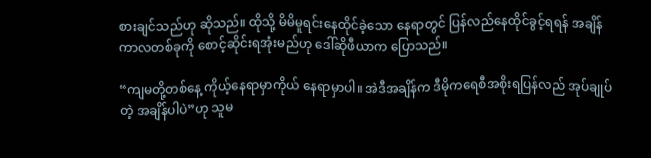စားချင်သည်ဟု ဆိုသည်။ ထိုသို့ မိမိမူရင်းနေထိုင်ခဲ့သော နေရာတွင် ပြန်လည်နေထိုင်ခွင့်ရရန် အချိန်ကာလတစ်ခုကို စောင့်ဆိုင်းရအုံးမည်ဟု ဒေါ်ဆိုဖီယာက ပြောသည်။

“ကျမတို့တစ်နေ့ ကိုယ့်နေရာမှာကိုယ် နေရာမှာပါ။ အဲဒီအချိန်က ဒီမိုကရေစီအစိုးရပြန်လည် အုပ်ချုပ်တဲ့ အချိန်ပါပဲ”ဟု သူမ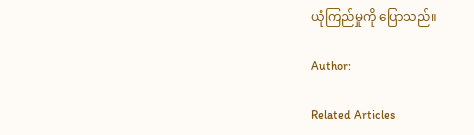ယုံကြည်မှုကို ပြောသည်။

Author:

Related Articles